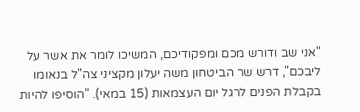"אני שב ודורש מכם ומפקודיכם, המשיכו לומר את אשר על ליבכם", דרש שר הביטחון משה יעלון מקציני צה"ל בנאומו בקבלת הפנים לרגל יום העצמאות (15 במאי). "הוסיפו להיות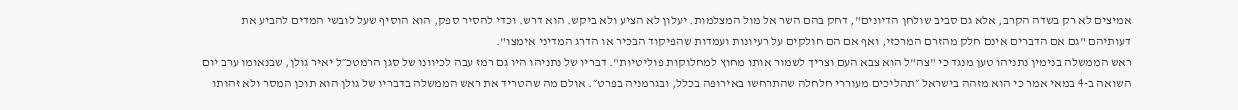אמיצים לא רק בשדה הקרב, אלא גם סביב שולחן הדיונים", דחק בהם השר אל מול המצלמות. יעלון לא הציע ולא ביקש. הוא דרש. וכדי להסיר ספק, הוא הוסיף שעל לובשי המדים להביע את דעותיהם "גם אם הדברים אינם חלק מהזרם המרכזי, ואף אם הם חולקים על רעיונות ועמדות שהפיקוד הבכיר או הדרג המדיני אימצו".
ראש הממשלה בנימין נתניהו טען מנגד כי "צה"ל הוא צבא העם וצריך לשמור אותו מחוץ למחלוקות פוליטיות". דבריו של נתניהו היו גם רמז עבה לכיוונו של סגן הרמטכ״ל יאיר גולן, שבנאומו ערב יום השואה ב-4 במאי אמר כי הוא מזהה בישראל ״תהליכים מעוררי חלחלה שהתרחשו באירופה בכלל, ובגרמניה בפרט״. אולם מה שהטריד את ראש הממשלה בדבריו של גולן הוא תוכן המסר ולא זהותו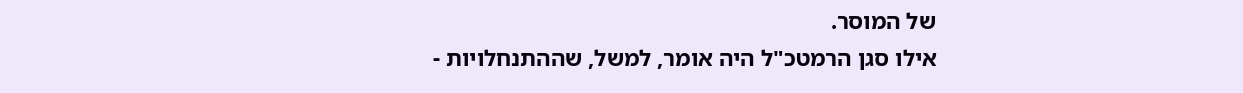של המוסר.
אילו סגן הרמטכ"ל היה אומר, למשל, שההתנחלויות -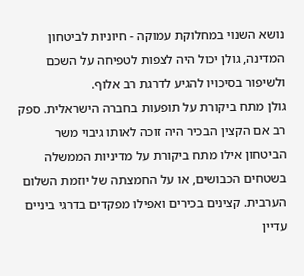נושא השנוי במחלוקת עמוקה - חיוניות לביטחון המדינה, גולן יכול היה לצפות לטפיחה על השכם ולשיפור בסיכויו להגיע לדרגת רב אלוף.
גולן מתח ביקורת על תופעות בחברה הישראלית. ספק רב אם הקצין הבכיר היה זוכה לאותו גיבוי משר הביטחון אילו מתח ביקורת על מדיניות הממשלה בשטחים הכבושים, או על החמצתה של יוזמת השלום הערבית. קצינים בכירים ואפילו מפקדים בדרגי ביניים עדיין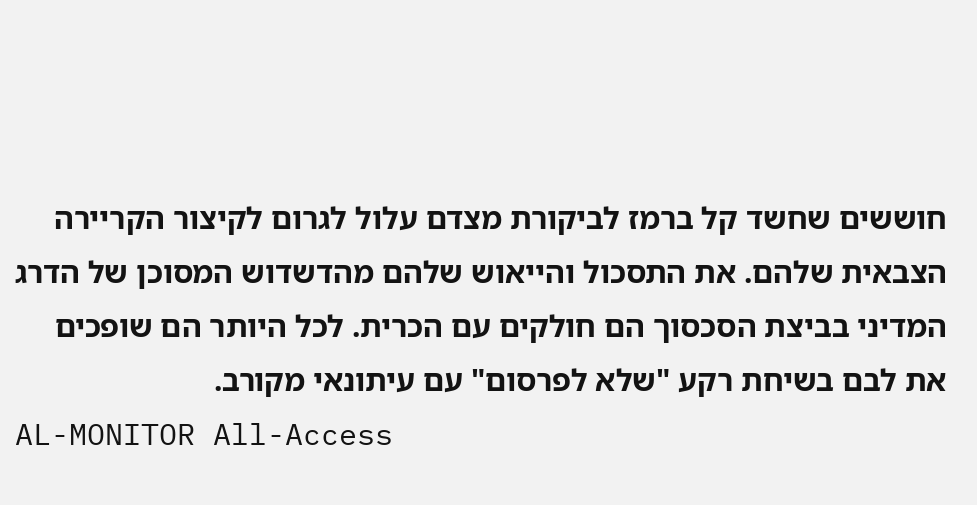חוששים שחשד קל ברמז לביקורת מצדם עלול לגרום לקיצור הקריירה הצבאית שלהם. את התסכול והייאוש שלהם מהדשדוש המסוכן של הדרג המדיני בביצת הסכסוך הם חולקים עם הכרית. לכל היותר הם שופכים את לבם בשיחת רקע "שלא לפרסום" עם עיתונאי מקורב.
AL-MONITOR All-Access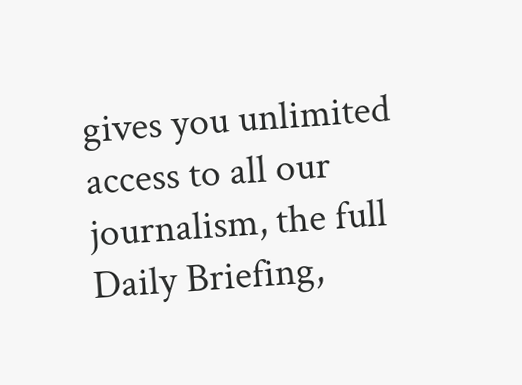gives you unlimited access to all our journalism, the full Daily Briefing,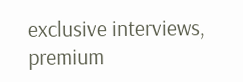exclusive interviews, premium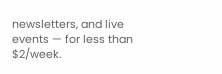newsletters, and live events — for less than $2/week.